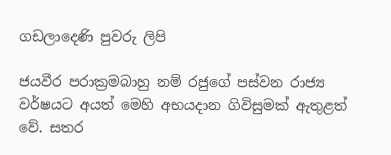ගඩලාදෙණි පුවරු ලිපි

ජයවීර පරාක්‍රමබාහු නම් රජුගේ පස්වන රාජ්‍ය වර්ෂයට අයත් මෙහි අභයදාන ගිවිසුමක් ඇතුළත් වේ. සතර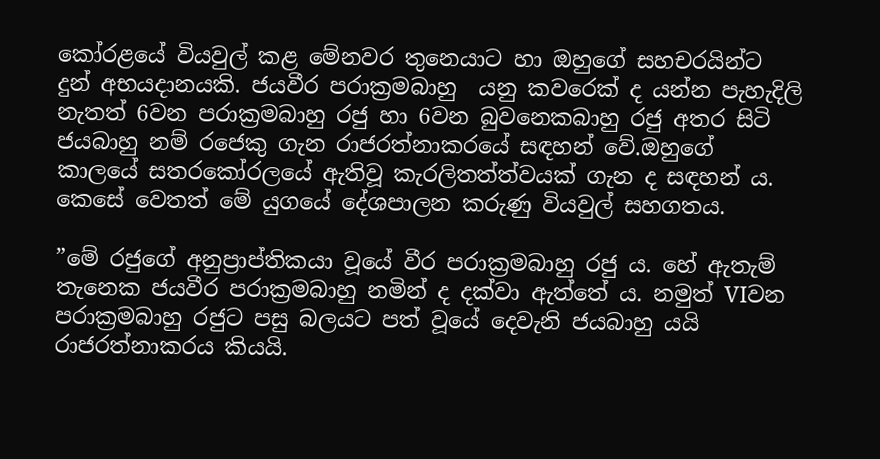කෝරළයේ වියවුල් කළ මේනවර තුනෙයාට හා ඔහුගේ සහචරයින්ට දුන් අභයදානයකි. ජයවීර පරාක්‍රමබාහු  යනු කවරෙක් ද යන්න පැහැදිලි නැතත් 6වන පරාක්‍රමබාහු රජු හා 6වන බුවනෙකබාහු රජු අතර සිටි ජයබාහු නම් රජෙකු ගැන රාජරත්නාකරයේ සඳහන් වේ.ඔහුගේ කාලයේ සතරකෝරලයේ ඇතිවූ කැරලිතත්ත්වයක් ගැන ද සඳහන් ය. කෙසේ වෙතත් මේ යුගයේ දේශපාලන කරුණු වියවුල් සහගතය.

”මේ රජුගේ අනුප්‍රාප්තිකයා වූයේ වීර පරාක්‍රමබාහු රජු ය. හේ ඇතැම් තැනෙක ජයවීර පරාක්‍රමබාහු නමින් ද දක්වා ඇත්තේ ය. නමුත් VIවන පරාක්‍රමබාහු රජුට පසු බලයට පත් වූයේ දෙවැනි ජයබාහු යයි රාජරත්නාකරය කියයි.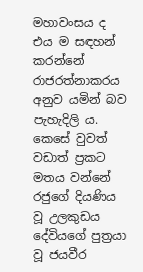මහාවංසය ද එය ම සඳහන් කරන්නේ රාජරත්නාකරය අනුව යමින් බව පැහැදිලි ය.  කෙසේ වුවත් වඩාත් ප්‍රකට මතය වන්නේ රජුගේ දියණිය වූ උලකුඩය දේවියගේ පුත්‍රයා වූ ජයවීර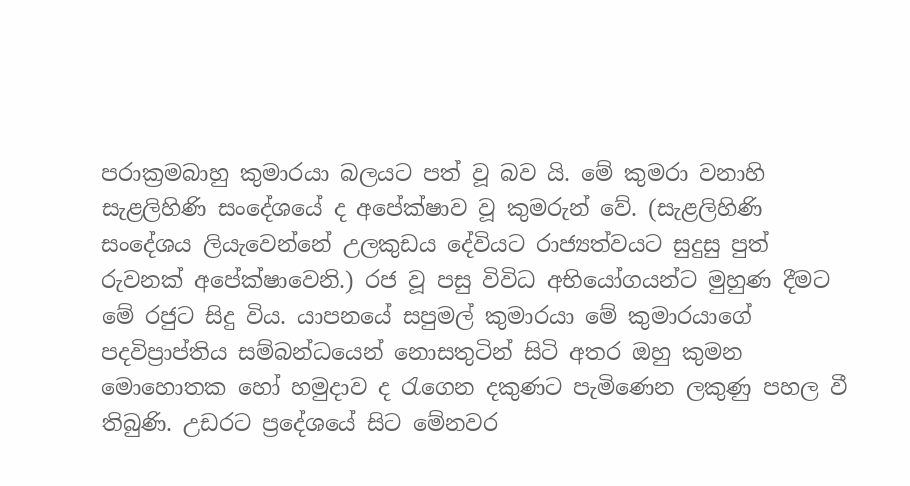පරාක්‍රමබාහු කුමාරයා බලයට පත් වූ බව යි. මේ කුමරා වනාහි සැළලිහිණි සංදේශයේ ද අපේක්ෂාව වූ කුමරුන් වේ. (සැළලිහිණි සංදේශය ලියැවෙන්නේ උලකුඩය දේවියට රාජ්‍යත්වයට සුදුසු පුත් රුවනක් අපේක්ෂාවෙනි.) රජ වූ පසු විවිධ අභියෝගයන්ට මුහුණ දීමට මේ රජුට සිදු විය. යාපනයේ සපුමල් කුමාරයා මේ කුමාරයාගේ පදවිප්‍රාප්තිය සම්බන්ධයෙන් නොසතුටින් සිටි අතර ඔහු කුමන මොහොතක හෝ හමුදාව ද රැගෙන දකුණට පැමිණෙන ලකුණු පහල වී තිබුණි. උඩරට ප්‍රදේශයේ සිට මේනවර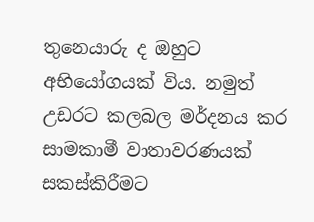තුනෙයාරු ද ඔහුට අභියෝගයක් විය. නමුත් උඩරට කලබල මර්දනය කර සාමකාමී වාතාවරණයක් සකස්කිරීමට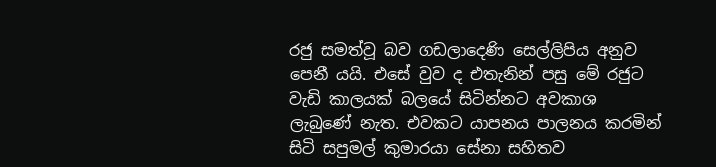රජු සමත්වූ බව ගඩලාදෙණි සෙල්ලිපිය අනුව පෙනී යයි. එසේ වුව ද එතැනින් පසු මේ රජුට වැඩි කාලයක් බලයේ සිටින්නට අවකාශ ලැබුණේ නැත. එවකට යාපනය පාලනය කරමින් සිටි සපුමල් කුමාරයා සේනා සහිතව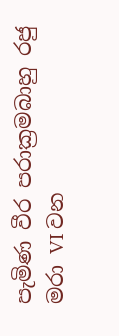පැමිණ වීර පරාක්‍රමබාහු රජු මරා VI වන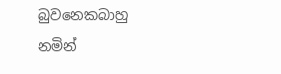බුවනෙකබාහු නමින්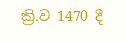ක්‍රි.ව 1470 දී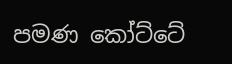පමණ කෝට්ටේ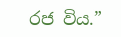රජ විය.”